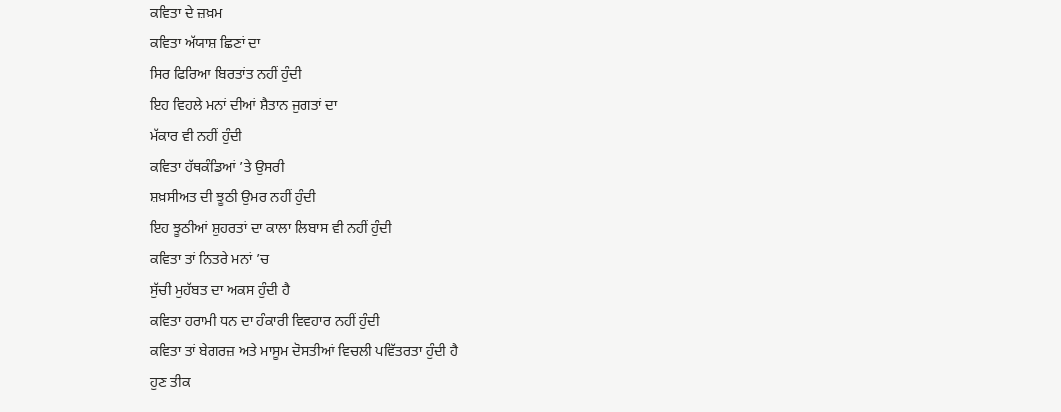ਕਵਿਤਾ ਦੇ ਜ਼ਖ਼ਮ
ਕਵਿਤਾ ਅੱਯਾਸ਼ ਛਿਣਾਂ ਦਾ
ਸਿਰ ਫਿਰਿਆ ਬਿਰਤਾਂਤ ਨਹੀਂ ਹੁੰਦੀ
ਇਹ ਵਿਹਲੇ ਮਨਾਂ ਦੀਆਂ ਸ਼ੈਤਾਨ ਜੁਗਤਾਂ ਦਾ
ਮੱਕਾਰ ਵੀ ਨਹੀਂ ਹੁੰਦੀ
ਕਵਿਤਾ ਹੱਥਕੰਡਿਆਂ ’ਤੇ ਉਸਰੀ
ਸ਼ਖ਼ਸੀਅਤ ਦੀ ਝੂਠੀ ਉਮਰ ਨਹੀਂ ਹੁੰਦੀ
ਇਹ ਝੂਠੀਆਂ ਸ਼ੁਹਰਤਾਂ ਦਾ ਕਾਲਾ ਲਿਬਾਸ ਵੀ ਨਹੀਂ ਹੁੰਦੀ
ਕਵਿਤਾ ਤਾਂ ਨਿਤਰੇ ਮਨਾਂ ’ਚ
ਸੁੱਚੀ ਮੁਹੱਬਤ ਦਾ ਅਕਸ ਹੁੰਦੀ ਹੈ
ਕਵਿਤਾ ਹਰਾਮੀ ਧਨ ਦਾ ਹੰਕਾਰੀ ਵਿਵਹਾਰ ਨਹੀਂ ਹੁੰਦੀ
ਕਵਿਤਾ ਤਾਂ ਬੇਗਰਜ਼ ਅਤੇ ਮਾਸੂਮ ਦੋਸਤੀਆਂ ਵਿਚਲੀ ਪਵਿੱਤਰਤਾ ਹੁੰਦੀ ਹੈ
ਹੁਣ ਤੀਕ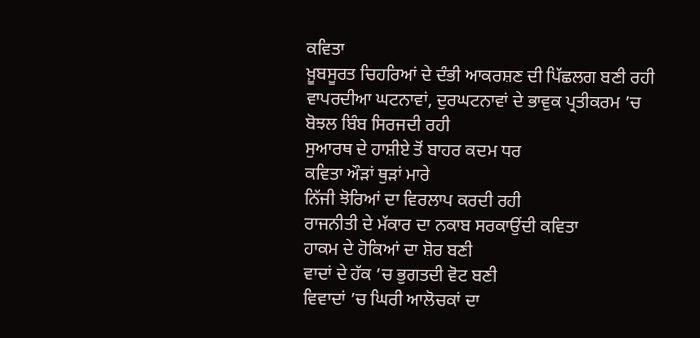ਕਵਿਤਾ
ਖ਼ੂਬਸੂਰਤ ਚਿਹਰਿਆਂ ਦੇ ਦੰਭੀ ਆਕਰਸ਼ਣ ਦੀ ਪਿੱਛਲਗ ਬਣੀ ਰਹੀ
ਵਾਪਰਦੀਆ ਘਟਨਾਵਾਂ, ਦੁਰਘਟਨਾਵਾਂ ਦੇ ਭਾਵੁਕ ਪ੍ਰਤੀਕਰਮ ’ਚ
ਬੋਝਲ ਬਿੰਬ ਸਿਰਜਦੀ ਰਹੀ
ਸੁਆਰਥ ਦੇ ਹਾਸ਼ੀਏ ਤੋਂ ਬਾਹਰ ਕਦਮ ਧਰ
ਕਵਿਤਾ ਔੜਾਂ ਥੁੜਾਂ ਮਾਰੇ
ਨਿੱਜੀ ਝੋਰਿਆਂ ਦਾ ਵਿਰਲਾਪ ਕਰਦੀ ਰਹੀ
ਰਾਜਨੀਤੀ ਦੇ ਮੱਕਾਰ ਦਾ ਨਕਾਬ ਸਰਕਾਉਂਦੀ ਕਵਿਤਾ
ਹਾਕਮ ਦੇ ਹੋਕਿਆਂ ਦਾ ਸ਼ੋਰ ਬਣੀ
ਵਾਦਾਂ ਦੇ ਹੱਕ ’ਚ ਭੁਗਤਦੀ ਵੋਟ ਬਣੀ
ਵਿਵਾਦਾਂ ’ਚ ਘਿਰੀ ਆਲੋਚਕਾਂ ਦਾ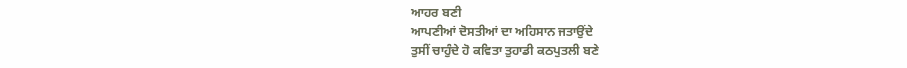ਆਹਰ ਬਣੀ
ਆਪਣੀਆਂ ਦੋਸਤੀਆਂ ਦਾ ਅਹਿਸਾਨ ਜਤਾਉਂਦੇ
ਤੁਸੀਂ ਚਾਹੁੰਦੇ ਹੋ ਕਵਿਤਾ ਤੁਹਾਡੀ ਕਠਪੁਤਲੀ ਬਣੇ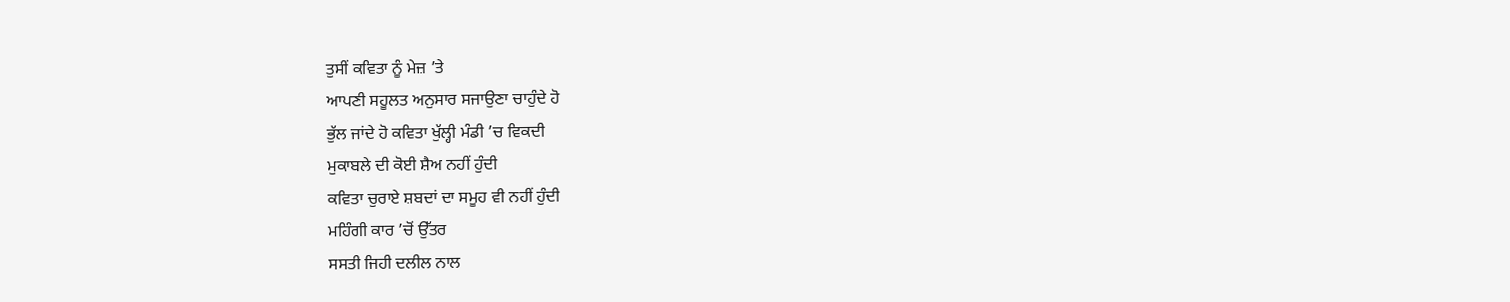ਤੁਸੀਂ ਕਵਿਤਾ ਨੂੰ ਮੇਜ਼ ’ਤੇ
ਆਪਣੀ ਸਹੂਲਤ ਅਨੁਸਾਰ ਸਜਾਉਣਾ ਚਾਹੁੰਦੇ ਹੋ
ਭੁੱਲ ਜਾਂਦੇ ਹੋ ਕਵਿਤਾ ਖੁੱਲ੍ਹੀ ਮੰਡੀ ’ਚ ਵਿਕਦੀ
ਮੁਕਾਬਲੇ ਦੀ ਕੋਈ ਸ਼ੈਅ ਨਹੀਂ ਹੁੰਦੀ
ਕਵਿਤਾ ਚੁਰਾਏ ਸ਼ਬਦਾਂ ਦਾ ਸਮੂਹ ਵੀ ਨਹੀਂ ਹੁੰਦੀ
ਮਹਿੰਗੀ ਕਾਰ ’ਚੋਂ ਉੱਤਰ
ਸਸਤੀ ਜਿਹੀ ਦਲੀਲ ਨਾਲ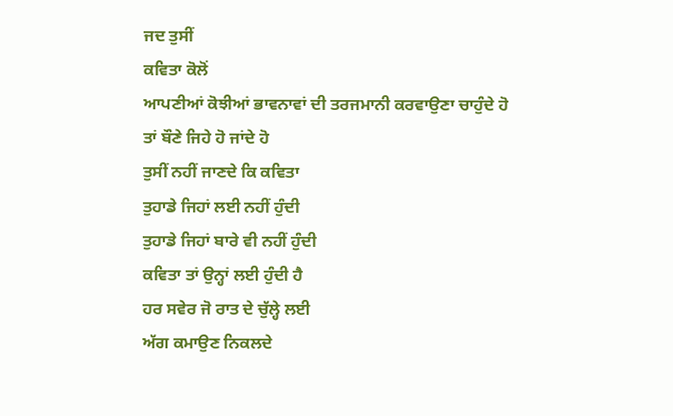ਜਦ ਤੁਸੀਂ
ਕਵਿਤਾ ਕੋਲੋਂ
ਆਪਣੀਆਂ ਕੋਝੀਆਂ ਭਾਵਨਾਵਾਂ ਦੀ ਤਰਜਮਾਨੀ ਕਰਵਾਉਣਾ ਚਾਹੁੰਦੇ ਹੋ
ਤਾਂ ਬੌਣੇ ਜਿਹੇ ਹੋ ਜਾਂਦੇ ਹੋ
ਤੁਸੀਂ ਨਹੀਂ ਜਾਣਦੇ ਕਿ ਕਵਿਤਾ
ਤੁਹਾਡੇ ਜਿਹਾਂ ਲਈ ਨਹੀਂ ਹੁੰਦੀ
ਤੁਹਾਡੇ ਜਿਹਾਂ ਬਾਰੇ ਵੀ ਨਹੀਂ ਹੁੰਦੀ
ਕਵਿਤਾ ਤਾਂ ਉਨ੍ਹਾਂ ਲਈ ਹੁੰਦੀ ਹੈ
ਹਰ ਸਵੇਰ ਜੋ ਰਾਤ ਦੇ ਚੁੱਲ੍ਹੇ ਲਈ
ਅੱਗ ਕਮਾਉਣ ਨਿਕਲਦੇ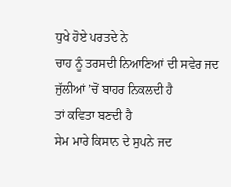ਧੁਖੇ ਹੋਏ ਪਰਤਦੇ ਨੇ
ਚਾਹ ਨੂੰ ਤਰਸਦੀ ਨਿਆਣਿਆਂ ਦੀ ਸਵੇਰ ਜਦ
ਜੁੱਲੀਆਂ ’ਚੋਂ ਬਾਹਰ ਨਿਕਲਦੀ ਹੈ
ਤਾਂ ਕਵਿਤਾ ਬਣਦੀ ਹੈ
ਸੇਮ ਮਾਰੇ ਕਿਸਾਨ ਦੇ ਸੁਪਨੇ ਜਦ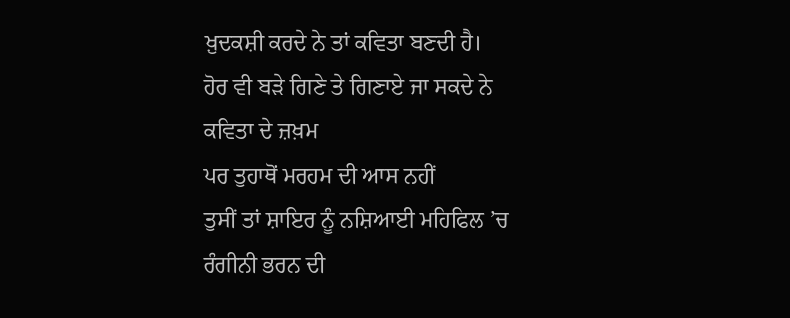ਖ਼ੁਦਕਸ਼ੀ ਕਰਦੇ ਨੇ ਤਾਂ ਕਵਿਤਾ ਬਣਦੀ ਹੈ।
ਹੋਰ ਵੀ ਬੜੇ ਗਿਣੇ ਤੇ ਗਿਣਾਏ ਜਾ ਸਕਦੇ ਨੇ
ਕਵਿਤਾ ਦੇ ਜ਼ਖ਼ਮ
ਪਰ ਤੁਹਾਥੋਂ ਮਰਹਮ ਦੀ ਆਸ ਨਹੀਂ
ਤੁਸੀਂ ਤਾਂ ਸ਼ਾਇਰ ਨੂੰ ਨਸ਼ਿਆਈ ਮਹਿਫਿਲ ’ਚ
ਰੰਗੀਨੀ ਭਰਨ ਦੀ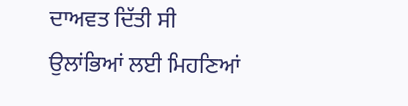ਦਾਅਵਤ ਦਿੱਤੀ ਸੀ
ਉਲਾਂਭਿਆਂ ਲਈ ਮਿਹਣਿਆਂ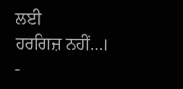ਲਈ
ਹਰਗਿਜ਼ ਨਹੀਂ…।
-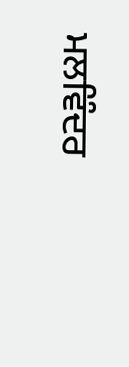ਮਲਵਿੰਦਰ